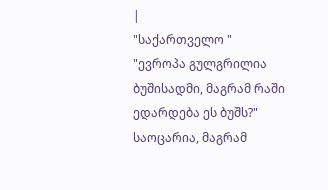|
"საქართველო "
"ევროპა გულგრილია ბუშისადმი, მაგრამ რაში ედარდება ეს ბუშს?"
საოცარია, მაგრამ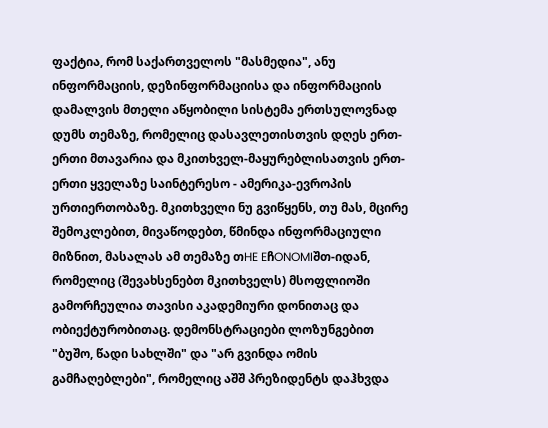ფაქტია, რომ საქართველოს "მასმედია", ანუ ინფორმაციის, დეზინფორმაციისა და ინფორმაციის დამალვის მთელი აწყობილი სისტემა ერთსულოვნად დუმს თემაზე, რომელიც დასავლეთისთვის დღეს ერთ-ერთი მთავარია და მკითხველ-მაყურებლისათვის ერთ-ერთი ყველაზე საინტერესო - ამერიკა-ევროპის ურთიერთობაზე. მკითხველი ნუ გვიწყენს, თუ მას, მცირე შემოკლებით, მივაწოდებთ, წმინდა ინფორმაციული მიზნით, მასალას ამ თემაზე თHE EჩONOMIშთ-იდან, რომელიც (შევახსენებთ მკითხველს) მსოფლიოში გამორჩეულია თავისი აკადემიური დონითაც და ობიექტურობითაც. დემონსტრაციები ლოზუნგებით "ბუშო, წადი სახლში" და "არ გვინდა ომის გამჩაღებლები", რომელიც აშშ პრეზიდენტს დაჰხვდა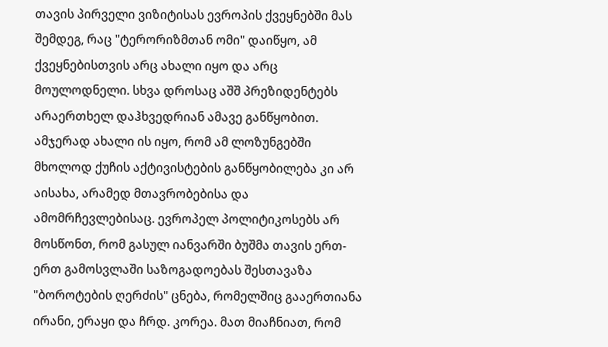თავის პირველი ვიზიტისას ევროპის ქვეყნებში მას შემდეგ, რაც "ტერორიზმთან ომი" დაიწყო, ამ ქვეყნებისთვის არც ახალი იყო და არც მოულოდნელი. სხვა დროსაც აშშ პრეზიდენტებს არაერთხელ დაჰხვედრიან ამავე განწყობით. ამჯერად ახალი ის იყო, რომ ამ ლოზუნგებში მხოლოდ ქუჩის აქტივისტების განწყობილება კი არ აისახა, არამედ მთავრობებისა და ამომრჩევლებისაც. ევროპელ პოლიტიკოსებს არ მოსწონთ, რომ გასულ იანვარში ბუშმა თავის ერთ-ერთ გამოსვლაში საზოგადოებას შესთავაზა "ბოროტების ღერძის" ცნება, რომელშიც გააერთიანა ირანი, ერაყი და ჩრდ. კორეა. მათ მიაჩნიათ, რომ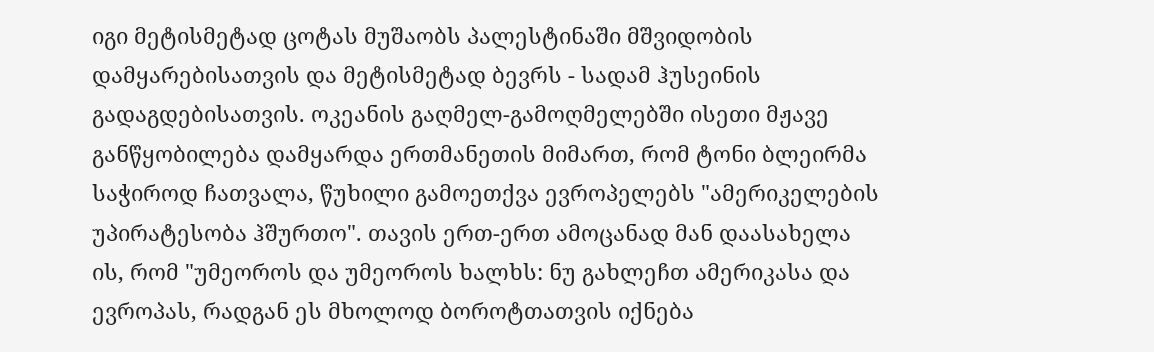იგი მეტისმეტად ცოტას მუშაობს პალესტინაში მშვიდობის დამყარებისათვის და მეტისმეტად ბევრს - სადამ ჰუსეინის გადაგდებისათვის. ოკეანის გაღმელ-გამოღმელებში ისეთი მჟავე განწყობილება დამყარდა ერთმანეთის მიმართ, რომ ტონი ბლეირმა საჭიროდ ჩათვალა, წუხილი გამოეთქვა ევროპელებს "ამერიკელების უპირატესობა ჰშურთო". თავის ერთ-ერთ ამოცანად მან დაასახელა ის, რომ "უმეოროს და უმეოროს ხალხს: ნუ გახლეჩთ ამერიკასა და ევროპას, რადგან ეს მხოლოდ ბოროტთათვის იქნება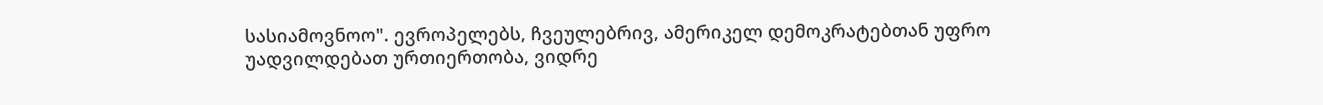სასიამოვნოო". ევროპელებს, ჩვეულებრივ, ამერიკელ დემოკრატებთან უფრო უადვილდებათ ურთიერთობა, ვიდრე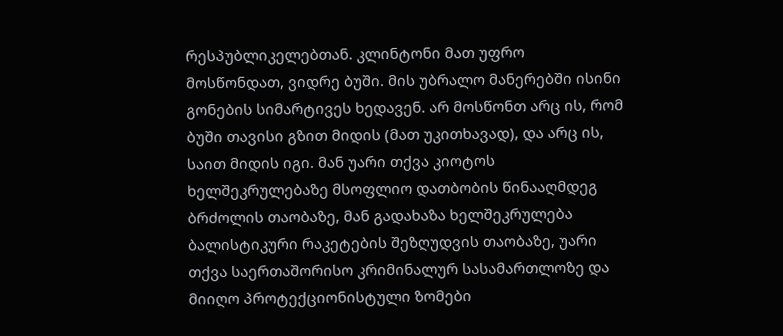რესპუბლიკელებთან. კლინტონი მათ უფრო მოსწონდათ, ვიდრე ბუში. მის უბრალო მანერებში ისინი გონების სიმარტივეს ხედავენ. არ მოსწონთ არც ის, რომ ბუში თავისი გზით მიდის (მათ უკითხავად), და არც ის, საით მიდის იგი. მან უარი თქვა კიოტოს ხელშეკრულებაზე მსოფლიო დათბობის წინააღმდეგ ბრძოლის თაობაზე, მან გადახაზა ხელშეკრულება ბალისტიკური რაკეტების შეზღუდვის თაობაზე, უარი თქვა საერთაშორისო კრიმინალურ სასამართლოზე და მიიღო პროტექციონისტული ზომები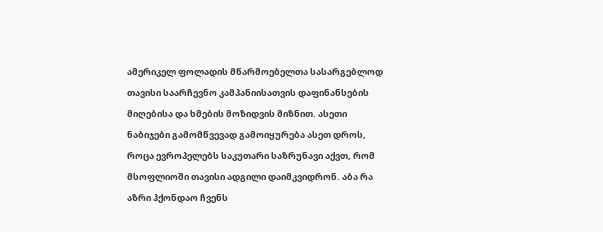ამერიკელ ფოლადის მწარმოებელთა სასარგებლოდ თავისი საარჩევნო კამპანიისათვის დაფინანსების მიღებისა და ხმების მოზიდვის მიზნით. ასეთი ნაბიჯები გამომწვევად გამოიყურება ასეთ დროს, როცა ევროპელებს საკუთარი საზრუნავი აქვთ, რომ მსოფლიოში თავისი ადგილი დაიმკვიდრონ. აბა რა აზრი ჰქონდაო ჩვენს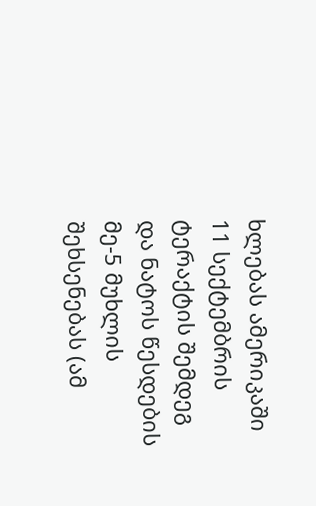ხლებას ამერიკაში 11 სექტემბრის ტერაქტის შემდეგ და ნატოს წესდების მე-5 მუხლის შეხსენებას (ამ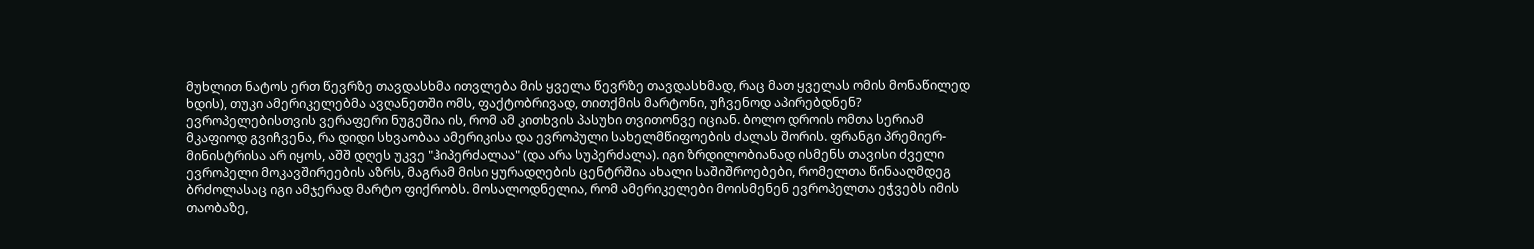მუხლით ნატოს ერთ წევრზე თავდასხმა ითვლება მის ყველა წევრზე თავდასხმად, რაც მათ ყველას ომის მონაწილედ ხდის), თუკი ამერიკელებმა ავღანეთში ომს, ფაქტობრივად, თითქმის მარტონი, უჩვენოდ აპირებდნენ? ევროპელებისთვის ვერაფერი ნუგეშია ის, რომ ამ კითხვის პასუხი თვითონვე იციან. ბოლო დროის ომთა სერიამ მკაფიოდ გვიჩვენა, რა დიდი სხვაობაა ამერიკისა და ევროპული სახელმწიფოების ძალას შორის. ფრანგი პრემიერ-მინისტრისა არ იყოს, აშშ დღეს უკვე "ჰიპერძალაა" (და არა სუპერძალა). იგი ზრდილობიანად ისმენს თავისი ძველი ევროპელი მოკავშირეების აზრს, მაგრამ მისი ყურადღების ცენტრშია ახალი საშიშროებები, რომელთა წინააღმდეგ ბრძოლასაც იგი ამჯერად მარტო ფიქრობს. მოსალოდნელია, რომ ამერიკელები მოისმენენ ევროპელთა ეჭვებს იმის თაობაზე,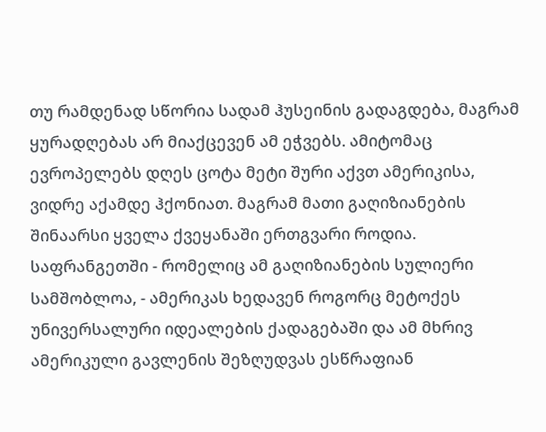თუ რამდენად სწორია სადამ ჰუსეინის გადაგდება, მაგრამ ყურადღებას არ მიაქცევენ ამ ეჭვებს. ამიტომაც ევროპელებს დღეს ცოტა მეტი შური აქვთ ამერიკისა, ვიდრე აქამდე ჰქონიათ. მაგრამ მათი გაღიზიანების შინაარსი ყველა ქვეყანაში ერთგვარი როდია. საფრანგეთში - რომელიც ამ გაღიზიანების სულიერი სამშობლოა, - ამერიკას ხედავენ როგორც მეტოქეს უნივერსალური იდეალების ქადაგებაში და ამ მხრივ ამერიკული გავლენის შეზღუდვას ესწრაფიან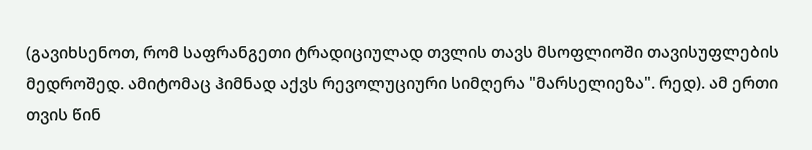(გავიხსენოთ, რომ საფრანგეთი ტრადიციულად თვლის თავს მსოფლიოში თავისუფლების მედროშედ. ამიტომაც ჰიმნად აქვს რევოლუციური სიმღერა "მარსელიეზა". რედ). ამ ერთი თვის წინ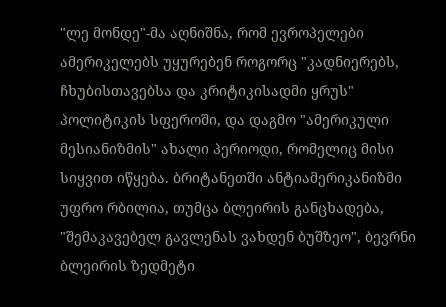"ლე მონდე"-მა აღნიშნა, რომ ევროპელები ამერიკელებს უყურებენ როგორც "კადნიერებს, ჩხუბისთავებსა და კრიტიკისადმი ყრუს" პოლიტიკის სფეროში, და დაგმო "ამერიკული მესიანიზმის" ახალი პერიოდი, რომელიც მისი სიყვით იწყება. ბრიტანეთში ანტიამერიკანიზმი უფრო რბილია, თუმცა ბლეირის განცხადება, "შემაკავებელ გავლენას ვახდენ ბუშზეო", ბევრნი ბლეირის ზედმეტი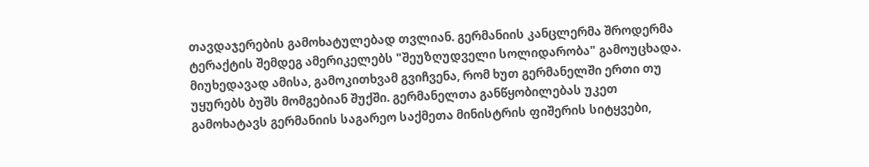თავდაჯერების გამოხატულებად თვლიან. გერმანიის კანცლერმა შროდერმა ტერაქტის შემდეგ ამერიკელებს "შეუზღუდველი სოლიდარობა" გამოუცხადა. მიუხედავად ამისა, გამოკითხვამ გვიჩვენა, რომ ხუთ გერმანელში ერთი თუ უყურებს ბუშს მომგებიან შუქში. გერმანელთა განწყობილებას უკეთ გამოხატავს გერმანიის საგარეო საქმეთა მინისტრის ფიშერის სიტყვები,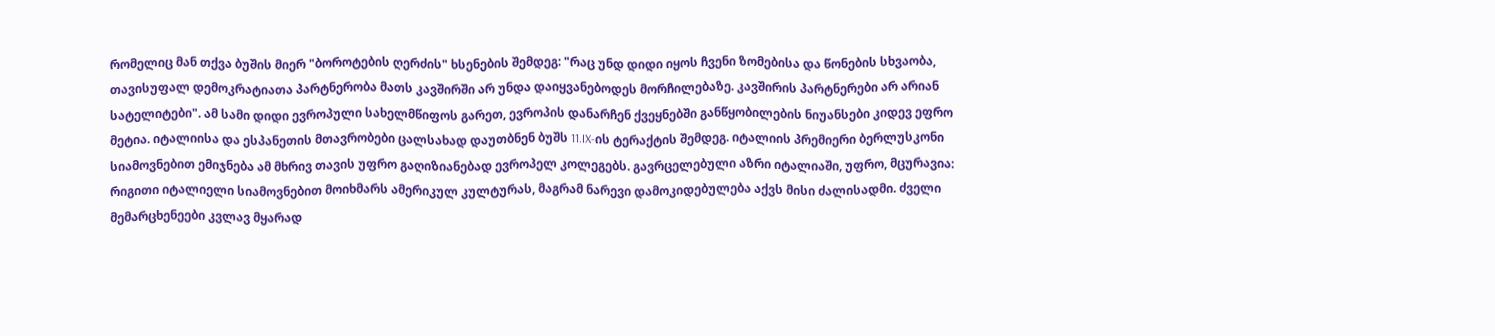რომელიც მან თქვა ბუშის მიერ "ბოროტების ღერძის" ხსენების შემდეგ: "რაც უნდ დიდი იყოს ჩვენი ზომებისა და წონების სხვაობა, თავისუფალ დემოკრატიათა პარტნერობა მათს კავშირში არ უნდა დაიყვანებოდეს მორჩილებაზე. კავშირის პარტნერები არ არიან სატელიტები". ამ სამი დიდი ევროპული სახელმწიფოს გარეთ, ევროპის დანარჩენ ქვეყნებში განწყობილების ნიუანსები კიდევ ეფრო მეტია. იტალიისა და ესპანეთის მთავრობები ცალსახად დაუთბნენ ბუშს 11.IX-ის ტერაქტის შემდეგ. იტალიის პრემიერი ბერლუსკონი სიამოვნებით ემიჯნება ამ მხრივ თავის უფრო გაღიზიანებად ევროპელ კოლეგებს. გავრცელებული აზრი იტალიაში, უფრო, მცურავია: რიგითი იტალიელი სიამოვნებით მოიხმარს ამერიკულ კულტურას, მაგრამ ნარევი დამოკიდებულება აქვს მისი ძალისადმი. ძველი მემარცხენეები კვლავ მყარად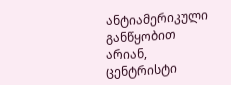ანტიამერიკული განწყობით არიან, ცენტრისტი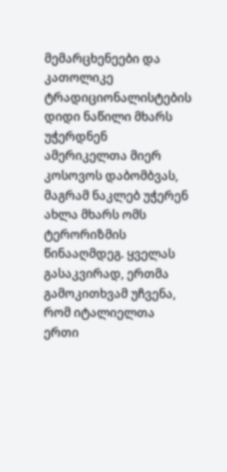მემარცხენეები და კათოლიკე ტრადიციონალისტების დიდი ნაწილი მხარს უჭერდნენ ამერიკელთა მიერ კოსოვოს დაბომბვას, მაგრამ ნაკლებ უჭერენ ახლა მხარს ომს ტერორიზმის წინააღმდეგ. ყველას გასაკვირად, ერთმა გამოკითხვამ უჩვენა, რომ იტალიელთა ერთი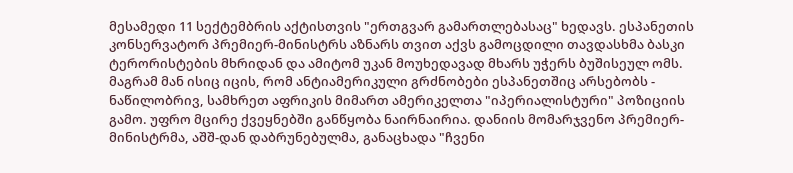მესამედი 11 სექტემბრის აქტისთვის "ერთგვარ გამართლებასაც" ხედავს. ესპანეთის კონსერვატორ პრემიერ-მინისტრს აზნარს თვით აქვს გამოცდილი თავდასხმა ბასკი ტერორისტების მხრიდან და ამიტომ უკან მოუხედავად მხარს უჭერს ბუშისეულ ომს. მაგრამ მან ისიც იცის, რომ ანტიამერიკული გრძნობები ესპანეთშიც არსებობს - ნაწილობრივ, სამხრეთ აფრიკის მიმართ ამერიკელთა "იპერიალისტური" პოზიციის გამო. უფრო მცირე ქვეყნებში განწყობა ნაირნაირია. დანიის მომარჯვენო პრემიერ-მინისტრმა, აშშ-დან დაბრუნებულმა, განაცხადა "ჩვენი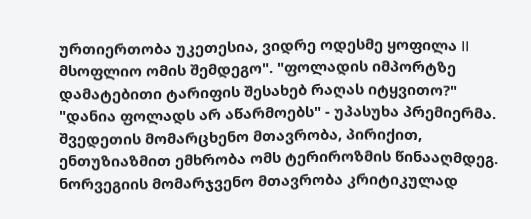ურთიერთობა უკეთესია, ვიდრე ოდესმე ყოფილა II მსოფლიო ომის შემდეგო". "ფოლადის იმპორტზე დამატებითი ტარიფის შესახებ რაღას იტყვითო?" "დანია ფოლადს არ აწარმოებს" - უპასუხა პრემიერმა. შვედეთის მომარცხენო მთავრობა, პირიქით, ენთუზიაზმით ემხრობა ომს ტერიროზმის წინააღმდეგ. ნორვეგიის მომარჯვენო მთავრობა კრიტიკულად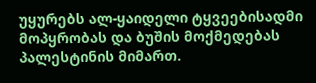უყურებს ალ-ყაიდელი ტყვეებისადმი მოპყრობას და ბუშის მოქმედებას პალესტინის მიმართ.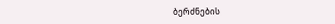ბერძნების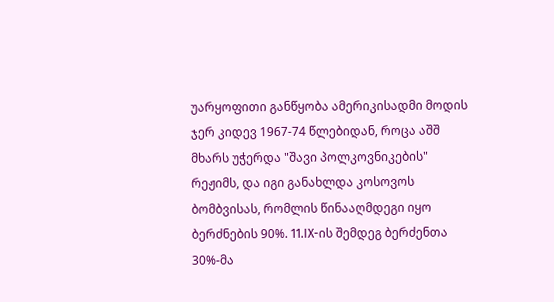უარყოფითი განწყობა ამერიკისადმი მოდის ჯერ კიდევ 1967-74 წლებიდან, როცა აშშ მხარს უჭერდა "შავი პოლკოვნიკების" რეჟიმს, და იგი განახლდა კოსოვოს ბომბვისას, რომლის წინააღმდეგი იყო ბერძნების 90%. 11.IX-ის შემდეგ ბერძენთა 30%-მა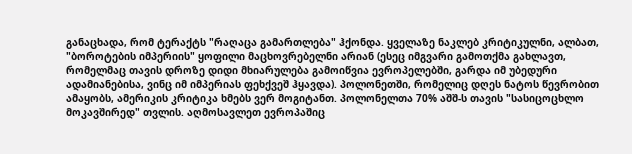განაცხადა, რომ ტერაქტს "რაღაცა გამართლება" ჰქონდა. ყველაზე ნაკლებ კრიტიკულნი, ალბათ, "ბოროტების იმპერიის" ყოფილი მაცხოვრებელნი არიან (ესეც იმგვარი გამოთქმა გახლავთ, რომელმაც თავის დროზე დიდი მხიარულება გამოიწვია ევროპელებში, გარდა იმ უბედური ადამიანებისა, ვინც იმ იმპერიას ფეხქვეშ ჰყავდა). პოლონეთში, რომელიც დღეს ნატოს წევრობით ამაყობს, ამერიკის კრიტიკა ხმებს ვერ მოგიტანთ. პოლონელთა 70% აშშ-ს თავის "სასიცოცხლო მოკავშირედ" თვლის. აღმოსავლეთ ევროპაშიც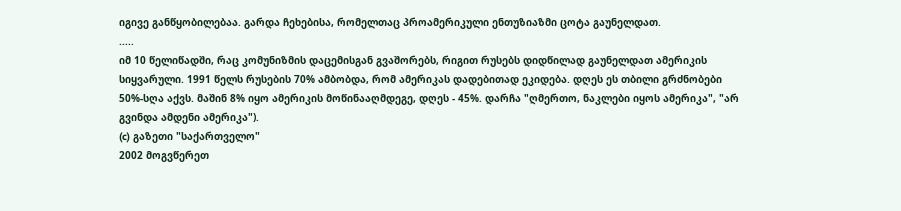იგივე განწყობილებაა. გარდა ჩეხებისა, რომელთაც პროამერიკული ენთუზიაზმი ცოტა გაუნელდათ.
.....
იმ 10 წელიწადში, რაც კომუნიზმის დაცემისგან გვაშორებს, რიგით რუსებს დიდწილად გაუნელდათ ამერიკის სიყვარული. 1991 წელს რუსების 70% ამბობდა, რომ ამერიკას დადებითად ეკიდება. დღეს ეს თბილი გრძნობები 50%-სღა აქვს. მაშინ 8% იყო ამერიკის მოწინააღმდეგე, დღეს - 45%. დარჩა "ღმერთო, ნაკლები იყოს ამერიკა", "არ გვინდა ამდენი ამერიკა").
(c) გაზეთი "საქართველო"
2002 მოგვწერეთ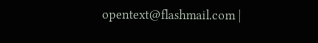opentext@flashmail.com |